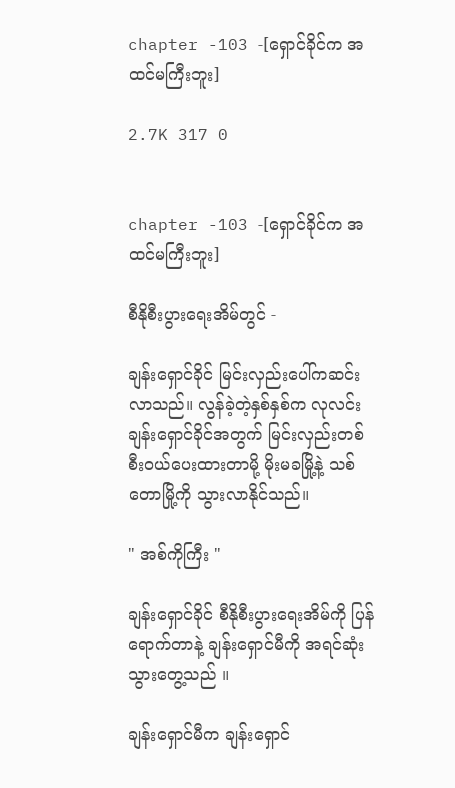chapter -103 -[ရှောင်ခိုင်က အထင်မကြီးဘူး]

2.7K 317 0


chapter -103 -[ရှောင်ခိုင်က အထင်မကြီးဘူး]

စီနိုစီးပွားရေးအိမ်တွင် -

ချန်းရှောင်ခိုင် မြင်းလှည်းပေါ်ကဆင်းလာသည်။ လွန်ခဲ့တဲ့နှစ်နှစ်က လုလင်းချန်းရှောင်ခိုင်အတွက် မြင်းလှည်းတစ်စီးဝယ်ပေးထားတာမို့ မိုးမခမြို့နဲ့ သစ်တောမြို့ကို သွားလာနိုင်သည်။

" အစ်ကိုကြီး "

ချန်းရှောင်ခိုင် စီနိုစီးပွားရေးအိမ်ကို ပြန်ရောက်တာနဲ့ ချန်းရှောင်မီကို အရင်ဆုံးသွားတွေ့သည် ။

ချန်းရှောင်မီက ချန်းရှောင်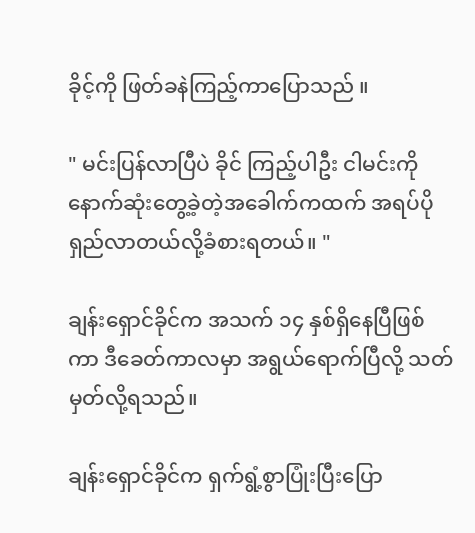ခိုင့်ကို ဖြတ်ခနဲကြည့်ကာပြောသည် ။

" မင်းပြန်လာပြီပဲ ခိုင် ကြည့်ပါဦး ငါမင်းကိုနောက်ဆုံးတွေ့ခဲ့တဲ့အခေါက်ကထက် အရပ်ပိုရှည်လာတယ်လို့ခံစားရတယ်။ "

ချန်းရှောင်ခိုင်က အသက် ၁၄ နှစ်ရှိနေပြီဖြစ်ကာ ဒီခေတ်ကာလမှာ အရွယ်ရောက်ပြီလို့ သတ်မှတ်လို့ရသည်။

ချန်းရှောင်ခိုင်က ရှက်ရွံ့စွာပြုံးပြီးပြော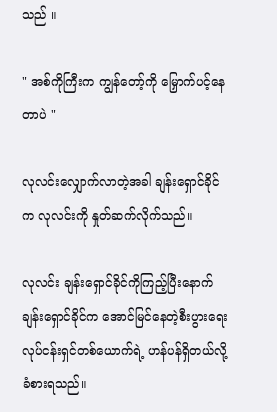သည် ။

" အစ်ကိုကြီးက ကျွန်တော့်ကို မြှောက်ပင့်နေတာပဲ "

လုလင်းလျှောက်လာတဲ့အခါ ချန်းရှောင်ခိုင်က လုလင်းကို နှုတ်ဆက်လိုက်သည်။

လုလင်း ချန်းရှောင်ခိုင်ကိုကြည့်ပြီးနောက် ချန်းရှောင်ခိုင်က အောင်မြင်နေတဲ့စီးပွားရေးလုပ်ငန်းရှင်တစ်ယောက်ရဲ့ ဟန်ပန်ရှိတယ်လို့ ခံစားရသည်။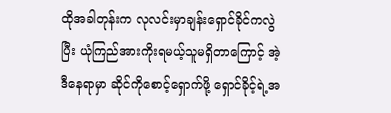ထိုအခါတုန်းက လုလင်းမှာချန်းရှောင်ခိုင်ကလွဲပြီး ယုံကြည်အားကိုးရမယ့်သူမရှိတာကြောင့် အဲ့ဒီနေရာမှာ ဆိုင်ကိုစောင့်ရှောက်ဖို့ ရှောင်ခိုင့်ရဲ့အ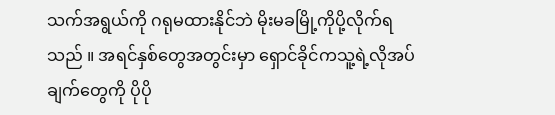သက်အရွယ်ကို ဂရုမထားနိုင်ဘဲ မိုးမခမြို့ကိုပို့လိုက်ရသည် ။ အရင်နှစ်‌တွေအတွင်းမှာ ရှောင်ခိုင်ကသူ့ရဲ့လိုအပ်ချက်တွေကို ပိုပို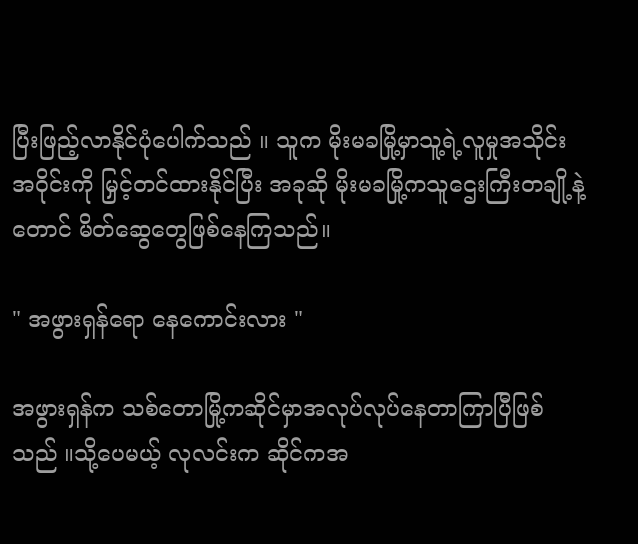ပြီးဖြည့်လာနိုင်ပုံပေါက်သည် ။ သူက မိုးမခမြို့မှာသူ့ရဲ့လူမှုအသိုင်းအဝိုင်းကို မြှင့်တင်ထားနိုင်ပြီး အခုဆို မိုးမခမြို့ကသူဌေးကြီးတချို့နဲ့တောင် မိတ်ဆွေတွေဖြစ်နေကြသည်။

" အဖွားရှန်ရော နေကောင်းလား "

အဖွားရှန်က သစ်တောမြို့ကဆိုင်မှာအလုပ်လုပ်နေတာကြာပြီဖြစ်သည် ။သို့ပေမယ့် လုလင်းက ဆိုင်ကအ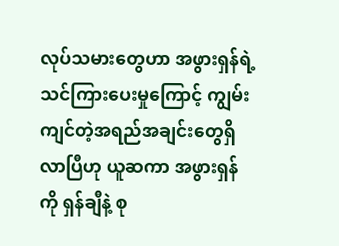လုပ်သမားတွေဟာ အဖွားရှန်ရဲ့သင်ကြားပေးမှုကြောင့် ကျွမ်းကျင်တဲ့အရည်အချင်းတွေရှိလာပြီဟု ယူဆကာ အဖွားရှန်ကို ရှန်ချီနဲ့ စု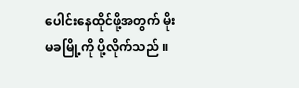ပေါင်းနေထိုင်ဖို့အတွက် မိုးမခမြို့ကို ပို့လိုက်သည် ။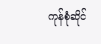ကုန်စုံဆိုင်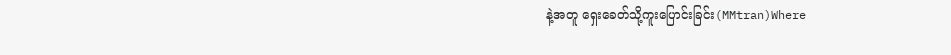နဲ့အတူ ရှေးခေတ်သို့ကူးပြောင်းခြင်း(MMtran)Where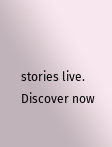stories live. Discover now